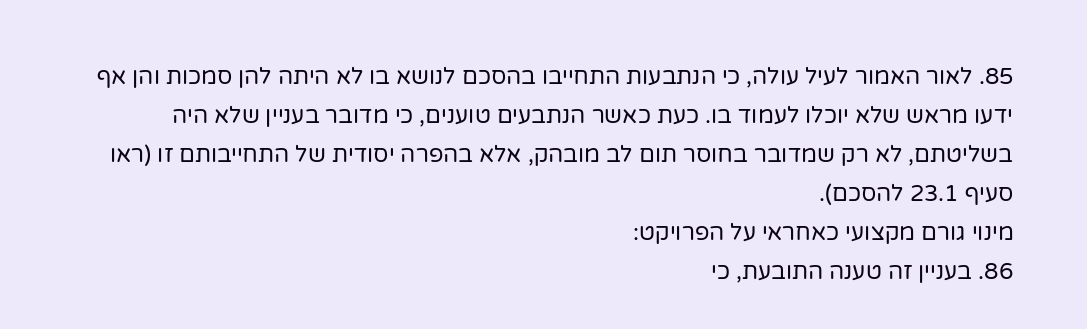85. לאור האמור לעיל עולה, כי הנתבעות התחייבו בהסכם לנושא בו לא היתה להן סמכות והן אף ידעו מראש שלא יוכלו לעמוד בו. כעת כאשר הנתבעים טוענים, כי מדובר בעניין שלא היה בשליטתם, לא רק שמדובר בחוסר תום לב מובהק, אלא בהפרה יסודית של התחייבותם זו (ראו סעיף 23.1 להסכם).
מינוי גורם מקצועי כאחראי על הפרויקט:
86. בעניין זה טענה התובעת, כי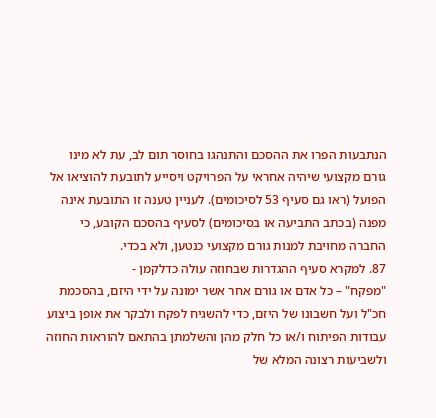הנתבעות הפרו את ההסכם והתנהגו בחוסר תום לב, עת לא מינו גורם מקצועי שיהיה אחראי על הפרויקט ויסייע לתובעת להוציאו אל הפועל (ראו גם סעיף 53 לסיכומים). לעניין טענה זו התובעת אינה מפנה (בכתב התביעה או בסיכומים) לסעיף בהסכם הקובע, כי החברה מחויבת למנות גורם מקצועי כנטען, ולא בכדי.
87. למקרא סעיף ההגדרות שבחוזה עולה כדלקמן -
"מפקח" – כל אדם או גורם אחר אשר ימונה על ידי היזם, בהסכמת חכ"ל ועל חשבונו של היזם, כדי להשגיח לפקח ולבקר את אופן ביצוע עבודות הפיתוח ו/או כל חלק מהן והשלמתן בהתאם להוראות החוזה ולשביעות רצונה המלא של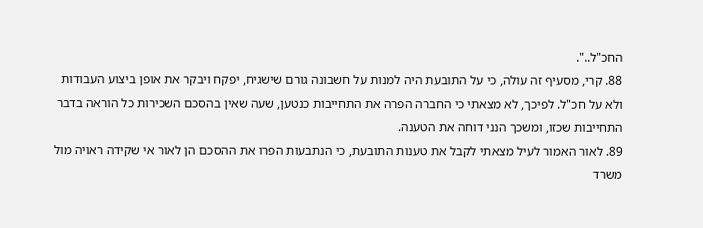החכ"ל..".
88. קרי, מסעיף זה עולה, כי על התובעת היה למנות על חשבונה גורם שישגיח, יפקח ויבקר את אופן ביצוע העבודות ולא על חכ"ל. לפיכך, לא מצאתי כי החברה הפרה את התחייבות כנטען, שעה שאין בהסכם השכירות כל הוראה בדבר התחייבות שכזו, ומשכך הנני דוחה את הטענה.
89. לאור האמור לעיל מצאתי לקבל את טענות התובעת, כי הנתבעות הפרו את ההסכם הן לאור אי שקידה ראויה מול משרד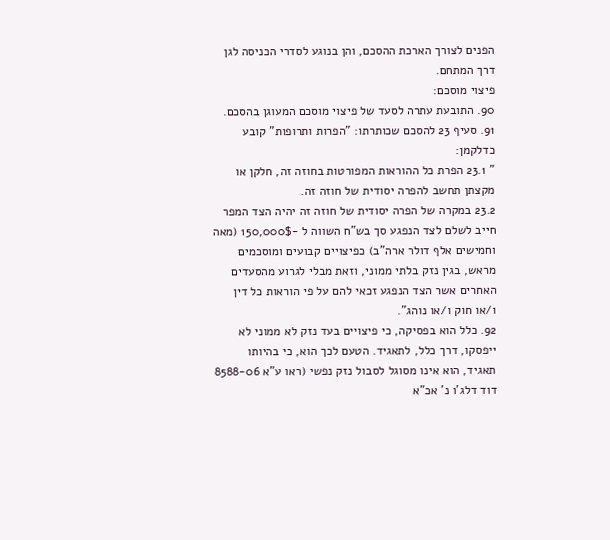הפנים לצורך הארכת ההסכם, והן בנוגע לסדרי הכניסה לגן דרך המתחם.
פיצוי מוסכם:
90. התובעת עתרה לסעד של פיצוי מוסכם המעוגן בהסכם.
91. סעיף 23 להסכם שכותרתו: "הפרות ותרופות" קובע כדלקמן:
" 23.1 הפרת כל ההוראות המפורטות בחוזה זה, חלקן או מקצתן תחשב להפרה יסודית של חוזה זה.
23.2 במקרה של הפרה יסודית של חוזה זה יהיה הצד המפר חייב לשלם לצד הנפגע סך בש"ח השווה ל -150,000$ (מאה וחמישים אלף דולר ארה"ב) כפיצויים קבועים ומוסכמים מראש, בגין נזק בלתי ממוני, וזאת מבלי לגרוע מהסעדים האחרים אשר הצד הנפגע זכאי להם על פי הוראות כל דין ו/או חוק ו/או נוהג".
92. כלל הוא בפסיקה, כי פיצויים בעד נזק לא ממוני לא ייפסקו, דרך כלל, לתאגיד. הטעם לכך הוא, כי בהיותו תאגיד, הוא אינו מסוגל לסבול נזק נפשי (ראו ע"א 8588-06 דוד דלג'ו נ' אכ"א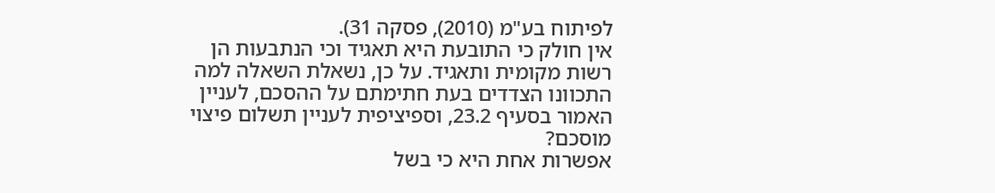לפיתוח בע"מ (2010), פסקה 31).
אין חולק כי התובעת היא תאגיד וכי הנתבעות הן רשות מקומית ותאגיד. על כן, נשאלת השאלה למה התכוונו הצדדים בעת חתימתם על ההסכם, לעניין האמור בסעיף 23.2, וספיציפית לעניין תשלום פיצוי מוסכם?
אפשרות אחת היא כי בשל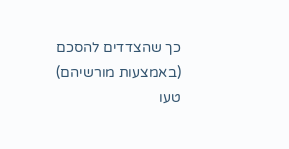כך שהצדדים להסכם (באמצעות מורשיהם) טעו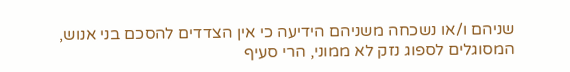שניהם ו/או נשכחה משניהם הידיעה כי אין הצדדים להסכם בני אנוש, המסוגלים לספוג נזק לא ממוני, הרי סעיף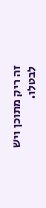זה ריק מתוכן ויש לבטלו.